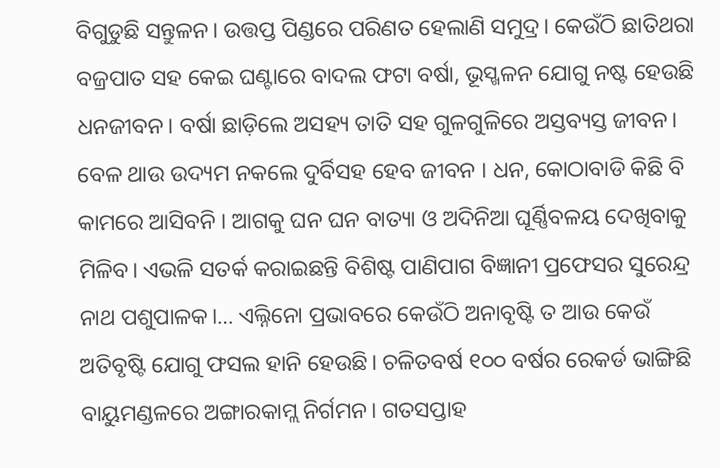ବିଗୁଡୁଛି ସନ୍ତୁଳନ। ଉତ୍ତପ୍ତ ପିଣ୍ଡରେ ପରିଣତ ହେଲାଣି ସମୁଦ୍ର। କେଉଁଠି ଛାତିଥରା ବଜ୍ରପାତ ସହ କେଇ ଘଣ୍ଟାରେ ବାଦଲ ଫଟା ବର୍ଷା, ଭୂସ୍ଖଳନ ଯୋଗୁ ନଷ୍ଟ ହେଉଛି ଧନଜୀବନ। ବର୍ଷା ଛାଡ଼ିଲେ ଅସହ୍ୟ ତାତି ସହ ଗୁଳଗୁଳିରେ ଅସ୍ତବ୍ୟସ୍ତ ଜୀବନ। ବେଳ ଥାଉ ଉଦ୍ୟମ ନକଲେ ଦୁର୍ବିସହ ହେବ ଜୀବନ । ଧନ, କୋଠାବାଡି କିଛି ବି କାମରେ ଆସିବନି । ଆଗକୁ ଘନ ଘନ ବାତ୍ୟା ଓ ଅଦିନିଆ ଘୂର୍ଣ୍ଣିବଳୟ ଦେଖିବାକୁ ମିଳିବ। ଏଭଳି ସତର୍କ କରାଇଛନ୍ତି ବିଶିଷ୍ଟ ପାଣିପାଗ ବିଜ୍ଞାନୀ ପ୍ରଫେସର ସୁରେନ୍ଦ୍ର ନାଥ ପଶୁପାଳକ।… ଏଲ୍ନିନୋ ପ୍ରଭାବରେ କେଉଁଠି ଅନାବୃଷ୍ଟି ତ ଆଉ କେଉଁ ଅତିବୃଷ୍ଟି ଯୋଗୁ ଫସଲ ହାନି ହେଉଛି। ଚଳିତବର୍ଷ ୧୦୦ ବର୍ଷର ରେକର୍ଡ ଭାଙ୍ଗିଛି ବାୟୁମଣ୍ଡଳରେ ଅଙ୍ଗାରକାମ୍ଲ ନିର୍ଗମନ। ଗତସପ୍ତାହ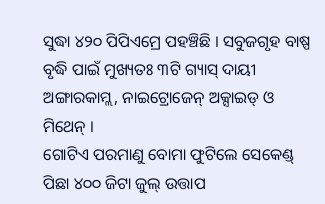ସୁଦ୍ଧା ୪୨୦ ପିପିଏମ୍ରେ ପହଞ୍ଚିଛି । ସବୁଜଗୃହ ବାଷ୍ପ ବୃଦ୍ଧି ପାଇଁ ମୁଖ୍ୟତଃ ୩ଟି ଗ୍ୟାସ୍ ଦାୟୀ ଅଙ୍ଗାରକାମ୍ଲ, ନାଇଟ୍ରୋଜେନ୍ ଅକ୍ସାଇଡ୍ ଓ ମିଥେନ୍ ।
ଗୋଟିଏ ପରମାଣୁ ବୋମା ଫୁଟିଲେ ସେକେଣ୍ଡ୍ ପିଛା ୪୦୦ ଜିଟା ଜୁଲ୍ ଉତ୍ତାପ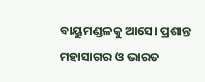ବାୟୁମଣ୍ଡଳକୁ ଆସେ। ପ୍ରଶାନ୍ତ ମହାସାଗର ଓ ଭାରତ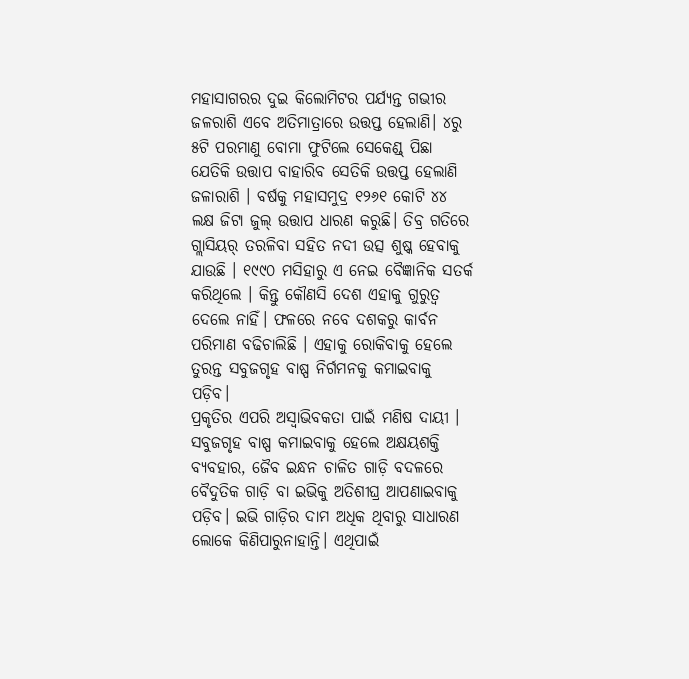ମହାସାଗରର ଦୁଇ କିଲୋମିଟର ପର୍ଯ୍ୟନ୍ତ ଗଭୀର ଜଳରାଶି ଏବେ ଅତିମାତ୍ରାରେ ଉତ୍ତପ୍ତ ହେଲାଣି। ୪ରୁ ୫ଟି ପରମାଣୁ ବୋମା ଫୁଟିଲେ ସେକେଣ୍ଡ୍ ପିଛା ଯେତିକି ଉତ୍ତାପ ବାହାରିବ ସେତିକି ଉତ୍ତପ୍ତ ହେଲାଣି ଜଳାରାଶି । ବର୍ଷକୁ ମହାସମୁଦ୍ର ୧୨୬୧ କୋଟି ୪୪ ଲକ୍ଷ ଜିଟା ଜୁଲ୍ ଉତ୍ତାପ ଧାରଣ କରୁଛି। ତିବ୍ର ଗତିରେ ଗ୍ଲାସିୟର୍ ତରଳିବା ସହିତ ନଦୀ ଉତ୍ସ ଶୁଷ୍କ ହେବାକୁ ଯାଉଛି । ୧୯୯୦ ମସିହାରୁ ଏ ନେଇ ବୈଜ୍ଞାନିକ ସତର୍କ କରିଥିଲେ । କିନ୍ତୁ କୌଣସି ଦେଶ ଏହାକୁ ଗୁରୁତ୍ବ ଦେଲେ ନାହିଁ। ଫଳରେ ନବେ ଦଶକରୁ କାର୍ବନ ପରିମାଣ ବଢିଚାଲିଛି । ଏହାକୁ ରୋକିବାକୁ ହେଲେ ତୁରନ୍ତ ସବୁଜଗୃହ ବାଷ୍ପ ନିର୍ଗମନକୁ କମାଇବାକୁ ପଡ଼ିବ।
ପ୍ରକୃତିର ଏପରି ଅସ୍ବାଭିବକତା ପାଇଁ ମଣିଷ ଦାୟୀ । ସବୁଜଗୃହ ବାଷ୍ପ କମାଇବାକୁ ହେଲେ ଅକ୍ଷୟଶକ୍ତି ବ୍ୟବହାର, ଜୈବ ଇନ୍ଧନ ଚାଳିତ ଗାଡ଼ି ବଦଳରେ ବୈଦୁତିକ ଗାଡ଼ି ବା ଇଭିକୁ ଅତିଶୀଘ୍ର ଆପଣାଇବାକୁ ପଡ଼ିବ। ଇଭି ଗାଡ଼ିର ଦାମ ଅଧିକ ଥିବାରୁ ସାଧାରଣ ଲୋକେ କିଣିପାରୁନାହାନ୍ତି। ଏଥିପାଇଁ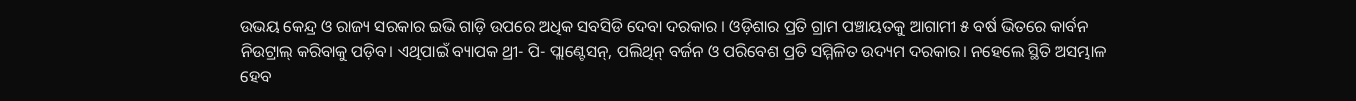ଉଭୟ କେନ୍ଦ୍ର ଓ ରାଜ୍ୟ ସରକାର ଇଭି ଗାଡ଼ି ଉପରେ ଅଧିକ ସବସିଡି ଦେବା ଦରକାର । ଓଡ଼ିଶାର ପ୍ରତି ଗ୍ରାମ ପଞ୍ଚାୟତକୁ ଆଗାମୀ ୫ ବର୍ଷ ଭିତରେ କାର୍ବନ ନିଉଟ୍ରାଲ୍ କରିବାକୁ ପଡ଼ିବ। ଏଥିପାଇଁ ବ୍ୟାପକ ଥ୍ରୀ- ପି- ପ୍ଲାଣ୍ଟେସନ୍, ପଲିଥିନ୍ ବର୍ଜନ ଓ ପରିବେଶ ପ୍ରତି ସମ୍ମିଳିତ ଉଦ୍ୟମ ଦରକାର। ନହେଲେ ସ୍ଥିତି ଅସମ୍ଭାଳ ହେବ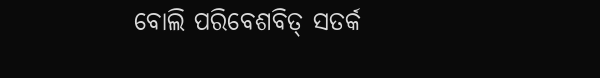ବୋଲି ପରିବେଶବିତ୍ ସତର୍କ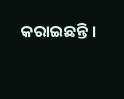କରାଇଛନ୍ତି ।